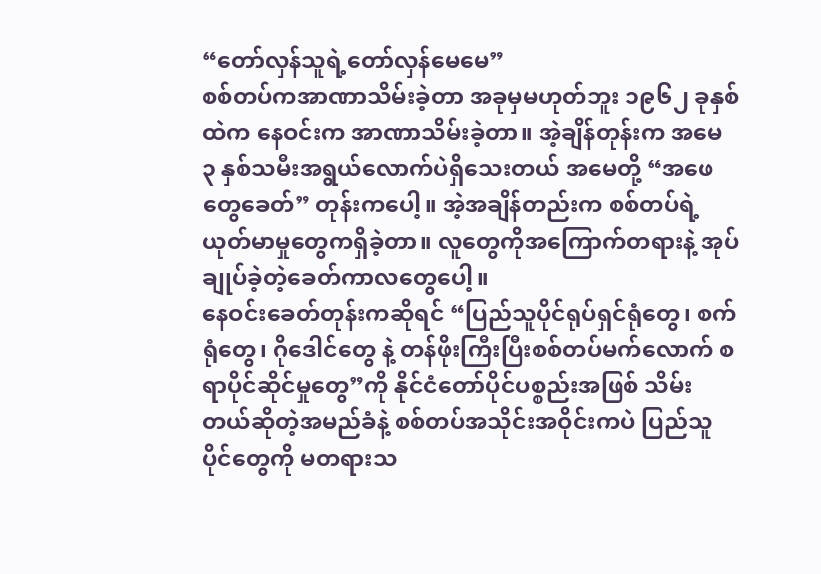“တော်လှန်သူရဲ့တော်လှန်မေမေ”
စစ်တပ်ကအာဏာသိမ်းခဲ့တာ အခုမှမဟုတ်ဘူး ၁၉၆၂ ခုနှစ်ထဲက နေဝင်းက အာဏာသိမ်းခဲ့တာ။ အဲ့ချိန်တုန်းက အမေ ၃ နှစ်သမီးအရွယ်လောက်ပဲရှိသေးတယ် အမေတို့ “အဖေတွေခေတ်” တုန်းကပေါ့။ အဲ့အချိန်တည်းက စစ်တပ်ရဲ့ ယုတ်မာမှုတွေကရှိခဲ့တာ။ လူတွေကိုအကြောက်တရားနဲ့ အုပ်ချုပ်ခဲ့တဲ့ခေတ်ကာလတွေပေါ့။
နေဝင်းခေတ်တုန်းကဆိုရင် “ပြည်သူပိုင်ရုပ်ရှင်ရုံတွေ၊ စက်ရုံတွေ၊ ဂိုဒေါင်တွေ နဲ့ တန်ဖိုးကြီးပြီးစစ်တပ်မက်လောက် စရာပိုင်ဆိုင်မှုတွေ”ကို နိုင်ငံတော်ပိုင်ပစ္စည်းအဖြစ် သိမ်းတယ်ဆိုတဲ့အမည်ခံနဲ့ စစ်တပ်အသိုင်းအဝိုင်းကပဲ ပြည်သူပိုင်တွေကို မတရားသ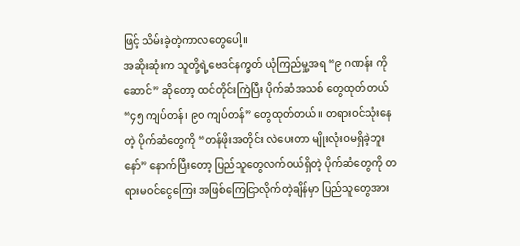ဖြင့် သိမ်းခဲ့တဲ့ကာလတွေပေါ့။
အဆိုးဆုံးက သူတို့ရဲ့ဗေဒင်နက္ခတ် ယုံကြည်မှု့အရ “၉ ဂဏန်း ကိုဆောင်” ဆိုတော့ ထင်တိုင်းကြဲပြီး ပိုက်ဆံအသစ် တွေထုတ်တယ် “၄၅ ကျပ်တန်၊ ၉၀ ကျပ်တန်” တွေထုတ်တယ်။ တရားဝင်သုံးနေတဲ့ ပိုက်ဆံတွေကို “တန်ဖိုးအတိုင်း လဲပေးတာ မျိုးလုံးဝမရှိခဲ့ဘူးနော်” နောက်ပြီးတော့ ပြည်သူတွေလက်ဝယ်ရှိတဲ့ ပိုက်ဆံတွေကို တရားမဝင်ငွေကြေး အဖြစ်ကြေငြာလိုက်တဲ့ချိန်မှာ ပြည်သူတွေအား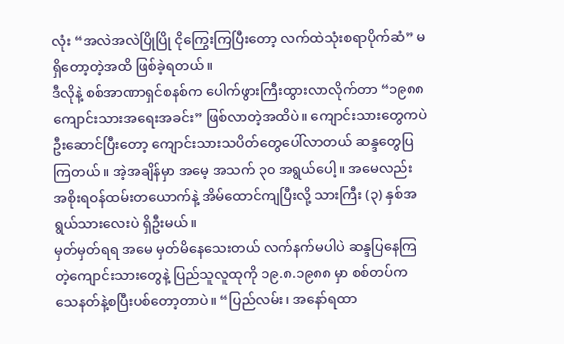လုံး “အလဲအလဲပြိုပြို ငိုကြွေးကြပြီးတော့ လက်ထဲသုံးစရာပိုက်ဆံ” မရှိတော့တဲ့အထိ ဖြစ်ခဲ့ရတယ်။
ဒီလိုနဲ့ စစ်အာဏာရှင်စနစ်က ပေါက်ဖွားကြီးထွားလာလိုက်တာ “၁၉၈၈ ကျောင်းသားအရေးအခင်း” ဖြစ်လာတဲ့အထိပဲ။ ကျောင်းသားတွေကပဲ ဦးဆောင်ပြီးတော့ ကျောင်းသားသပိတ်တွေပေါ်လာတယ် ဆန္ဒတွေပြကြတယ်။ အဲ့အချိန်မှာ အမေ့ အသက် ၃၀ အရွယ်ပေါ့။ အမေလည်း အစိုးရဝန်ထမ်းတယောက်နဲ့ အိမ်ထောင်ကျပြီးလို့ သားကြီး (၃) နှစ်အရွယ်သားလေးပဲ ရှိဦးမယ်။
မှတ်မှတ်ရရ အမေ မှတ်မိနေသေးတယ် လက်နက်မပါပဲ ဆန္ဒပြနေကြတဲ့ကျောင်းသားတွေနဲ့ ပြည်သူလူထုကို ၁၉.၈.၁၉၈၈ မှာ စစ်တပ်က သေနတ်နဲ့စပြီးပစ်တော့တာပဲ။ “ပြည်လမ်း၊ အနော်ရထာ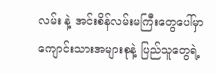လမ်း နဲ့ အင်းစိန်လမ်းမကြီးတွေပေါ်မှာ ကျောင်းသားအများစုနဲ့ ပြည်သူတွေရဲ့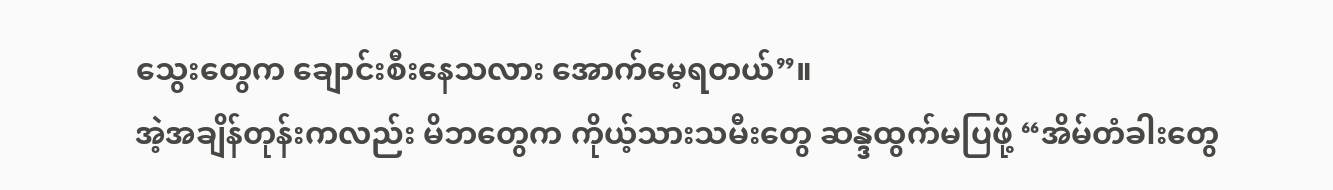သွေးတွေက ချောင်းစီးနေသလား အောက်မေ့ရတယ်”။
အဲ့အချိန်တုန်းကလည်း မိဘတွေက ကိုယ့်သားသမီးတွေ ဆန္ဒထွက်မပြဖို့ “အိမ်တံခါးတွေ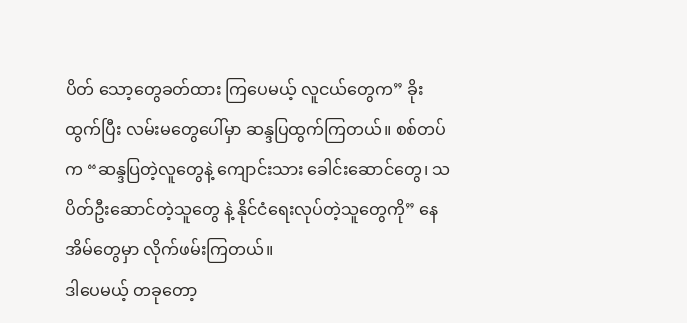ပိတ် သော့တွေခတ်ထား ကြပေမယ့် လူငယ်တွေက” ခိုးထွက်ပြီး လမ်းမတွေပေါ်မှာ ဆန္ဒပြထွက်ကြတယ်။ စစ်တပ်က “ဆန္ဒပြတဲ့လူတွေနဲ့ ကျောင်းသား ခေါင်းဆောင်တွေ၊ သပိတ်ဦးဆောင်တဲ့သူတွေ နဲ့ နိုင်ငံရေးလုပ်တဲ့သူတွေကို” နေအိမ်တွေမှာ လိုက်ဖမ်းကြတယ်။
ဒါပေမယ့် တခုတော့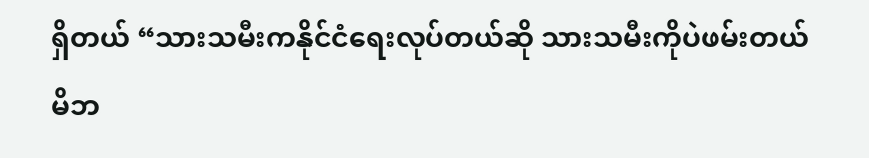ရှိတယ် “သားသမီးကနိုင်ငံရေးလုပ်တယ်ဆို သားသမီးကိုပဲဖမ်းတယ် မိဘ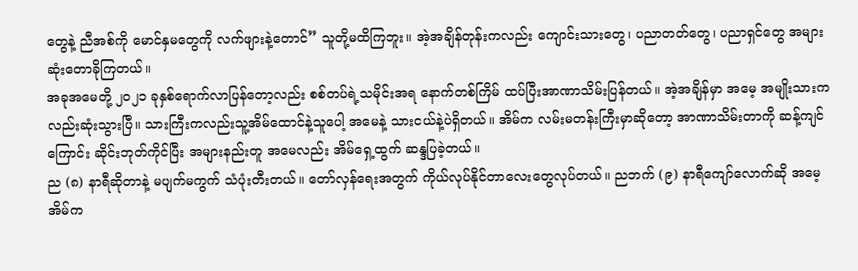တွေနဲ့ ညီအစ်ကို မောင်နှမတွေကို လက်ဖျားနဲ့တောင်” သူတို့မထိကြဘူး။ အဲ့အချိန်တုန်းကလည်း ကျောင်းသားတွေ၊ ပညာတတ်တွေ၊ ပညာရှင်တွေ အများဆုံးတောခိုကြတယ်။
အခုအမေတို့ ၂၀၂၁ ခုနှစ်ရောက်လာပြန်တော့လည်း စစ်တပ်ရဲ့သမိုင်းအရ နောက်တစ်ကြိမ် ထပ်ပြီးအာဏာသိမ်းပြန်တယ်။ အဲ့အချိန်မှာ အမေ့ အမျိုးသားကလည်းဆုံးသွားပြီ။ သားကြီးကလည်းသူ့အိမ်ထောင်နဲ့သူပေါ့ အမေနဲ့ သားငယ်နဲ့ပဲရှိတယ်။ အိမ်က လမ်းမတန်းကြီးမှာဆိုတော့ အာဏာသိမ်းတာကို ဆန့်ကျင်ကြောင်း ဆိုင်းဘုတ်ကိုင်ပြီး အများနည်းတူ အမေလည်း အိမ်ရှေ့ထွက် ဆန္ဒပြခဲ့တယ်။
ည (၈) နာရီဆိုတာနဲ့ မပျက်မကွက် သံပုံးတီးတယ်။ တော်လှန်ရေးအတွက် ကိုယ်လုပ်နိုင်တာလေးတွေလုပ်တယ်။ ညဘက် (၉) နာရီကျော်လောက်ဆို အမေ့အိမ်က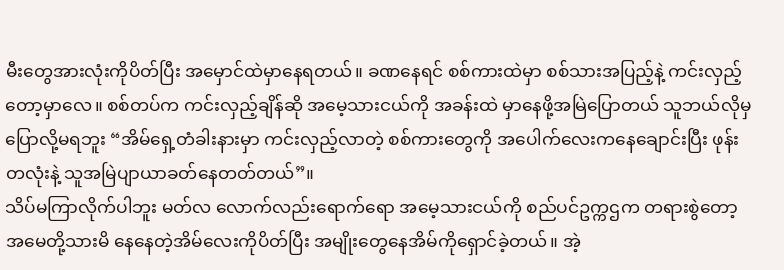မီးတွေအားလုံးကိုပိတ်ပြီး အမှောင်ထဲမှာနေရတယ်။ ခဏနေရင် စစ်ကားထဲမှာ စစ်သားအပြည့်နဲ့ ကင်းလှည့်တော့မှာလေ။ စစ်တပ်က ကင်းလှည့်ချိန်ဆို အမေ့သားငယ်ကို အခန်းထဲ မှာနေဖို့အမြဲပြောတယ် သူဘယ်လိုမှပြောလို့မရဘူး “အိမ်ရှေ့တံခါးနားမှာ ကင်းလှည့်လာတဲ့ စစ်ကားတွေကို အပေါက်လေးကနေချောင်းပြီး ဖုန်းတလုံးနဲ့ သူအမြဲပျာယာခတ်နေတတ်တယ်”။
သိပ်မကြာလိုက်ပါဘူး မတ်လ လောက်လည်းရောက်ရော အမေ့သားငယ်ကို စည်ပင်ဥက္ကဌက တရားစွဲတော့ အမေတို့သားမိ နေနေတဲ့အိမ်လေးကိုပိတ်ပြီး အမျိုးတွေနေအိမ်ကိုရှောင်ခဲ့တယ်။ အဲ့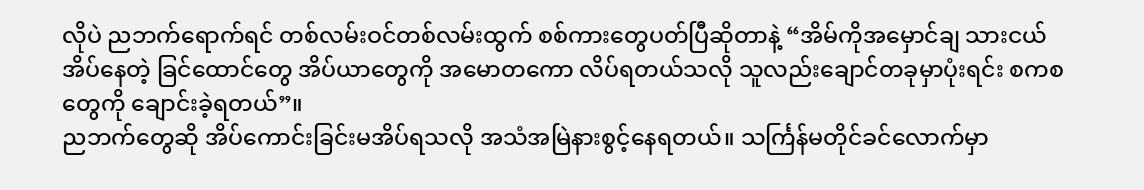လိုပဲ ညဘက်ရောက်ရင် တစ်လမ်းဝင်တစ်လမ်းထွက် စစ်ကားတွေပတ်ပြီဆိုတာနဲ့ “အိမ်ကိုအမှောင်ချ သားငယ်အိပ်နေတဲ့ ခြင်ထောင်တွေ အိပ်ယာတွေကို အမောတကော လိပ်ရတယ်သလို သူလည်းချောင်တခုမှာပုံးရင်း စကစတွေကို ချောင်းခဲ့ရတယ်”။
ညဘက်တွေဆို အိပ်ကောင်းခြင်းမအိပ်ရသလို အသံအမြဲနားစွင့်နေရတယ်။ သင်္ကြန်မတိုင်ခင်လောက်မှာ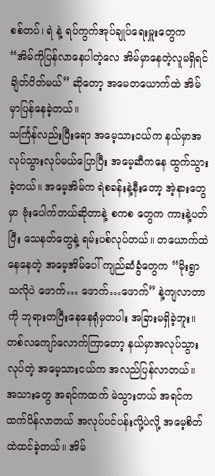စစ်တပ်၊ ရဲ နဲ့ ရပ်ကွက်အုပ်ချုပ်ရေးမှူးတွေက “အိမ်ကိုပြန်လာနေပါတဲ့လေ အိမ်မှာနေတဲ့လူမရှိရင် ချိတ်ပိတ်မယ်” ဆိုတော့ အမေတယောက်ထဲ အိမ်မှာပြန်နေခဲ့တယ်။
သင်္ကြန်လည်းပြီးရော အမေ့သားငယ်က နယ်မှာအလုပ်သွားလုပ်မယ်ပြောပြီး အမေ့ဆီကနေ ထွက်သွားခဲ့တယ်။ အမေ့အိမ်က ရဲစခန်းနဲ့နီးတော့ အဲ့နားတွေမှာ ဗုံးပေါက်တယ်ဆိုတာနဲ့ စကစ တွေက ကားနဲ့ပတ်ပြီး သေနတ်တွေနဲ့ ရမ်းပစ်လုပ်တယ်။ တယောက်ထဲနေနေတဲ့ အမေ့အိမ်ပေါ် ကျည်ဆံခွံတွေက “မိုးရွာသလိုပဲ ဖောက်… ဖောက်…ဖောက်” နဲ့ကျလာတာကို ဘုရားတပြီးနေနေရုံမှတပါး အခြားမရှိခဲ့ဘူး။
တစ်လကျော်လောက်ကြာတော့ နယ်မှာအလုပ်သွားလုပ်တဲ့ အမေ့သားငယ်က အလည်ပြန်လာတယ်။ အသားတွေ အရင်ကထက် မဲသွားတယ် အရင်ကထက်ပိန်လာတယ် အလုပ်ပင်ပန်းလို့ပဲလို့ အမေ့စိတ်ထဲထင်ခဲ့တယ်။ အိမ်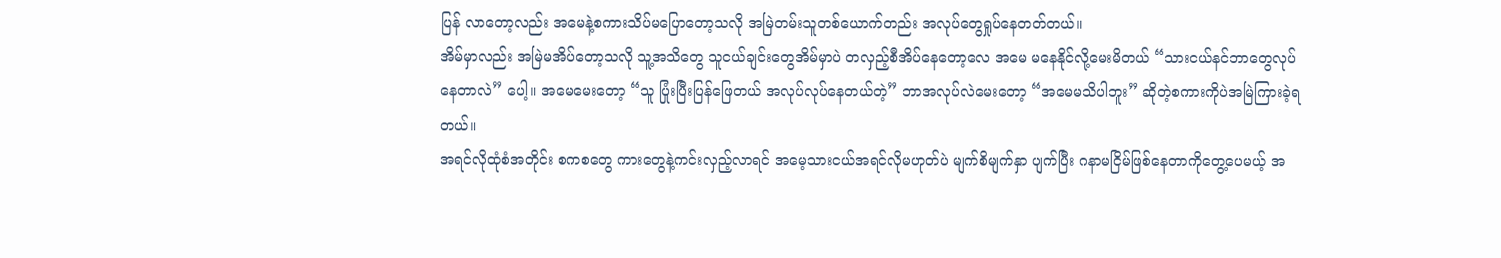ပြန် လာတော့လည်း အမေနဲ့စကားသိပ်မပြောတော့သလို အမြဲတမ်းသူတစ်ယောက်တည်း အလုပ်တွေရှုပ်နေတတ်တယ်။
အိမ်မှာလည်း အမြဲမအိပ်တော့သလို သူ့အသိတွေ သူငယ်ချင်းတွေအိမ်မှာပဲ တလှည့်စီအိပ်နေတော့လေ အမေ မနေနိုင်လို့မေးမိတယ် “သားငယ်နင်ဘာတွေလုပ်နေတာလဲ” ပေါ့။ အမေမေးတော့ “သူ ပြုံးပြီးပြန်ဖြေတယ် အလုပ်လုပ်နေတယ်တဲ့” ဘာအလုပ်လဲမေးတော့ “အမေမသိပါဘူး” ဆိုတဲ့စကားကိုပဲအမြဲကြားခဲ့ရတယ်။
အရင်လိုထုံစံအတိုင်း စကစတွေ ကားတွေနဲ့ကင်းလှည့်လာရင် အမေ့သားငယ်အရင်လိုမဟုတ်ပဲ မျက်စိမျက်နှာ ပျက်ပြီး ဂနာမငြိမ်ဖြစ်နေတာကိုတွေ့ပေမယ့် အ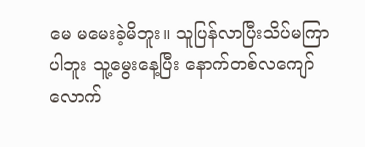မေ မမေးခဲ့မိဘူး။ သူပြန်လာပြီးသိပ်မကြာပါဘူး သူ့မွေးနေ့ပြီး နောက်တစ်လကျော် လောက်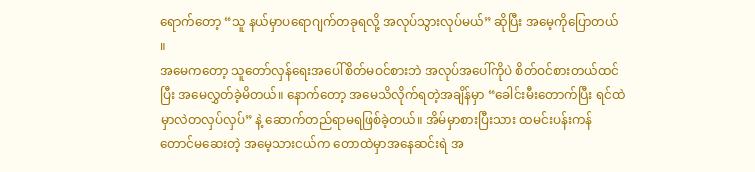ရောက်တော့ “သူ နယ်မှာပရောဂျက်တခုရလို့ အလုပ်သွားလုပ်မယ်” ဆိုပြီး အမေ့ကိုပြောတယ် ။
အမေကတော့ သူတော်လှန်ရေးအပေါ်စိတ်မဝင်စားဘဲ အလုပ်အပေါ်ကိုပဲ စိတ်ဝင်စားတယ်ထင်ပြီး အမေလွှတ်ခဲ့မိတယ်။ နောက်တော့ အမေသိလိုက်ရတဲ့အချိန်မှာ “ခေါင်းမီးတောက်ပြီး ရင်ထဲမှာလဲတလှပ်လှပ်” နဲ့ ဆောက်တည်ရာမရဖြစ်ခဲ့တယ်။ အိမ်မှာစားပြီးသား ထမင်းပန်းကန်တောင်မဆေးတဲ့ အမေ့သားငယ်က တောထဲမှာအနေဆင်းရဲ အ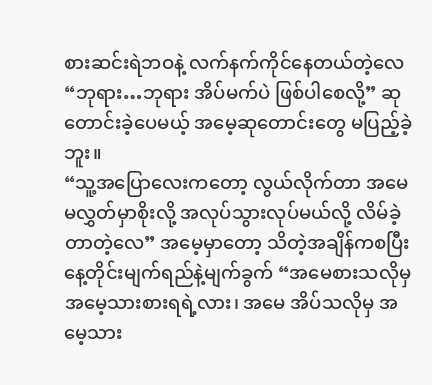စားဆင်းရဲဘဝနဲ့ လက်နက်ကိုင်နေတယ်တဲ့လေ “ဘုရား…ဘုရား အိပ်မက်ပဲ ဖြစ်ပါစေလို့” ဆုတောင်းခဲ့ပေမယ့် အမေ့ဆုတောင်းတွေ မပြည့်ခဲ့ဘူး။
“သူ့အပြောလေးကတော့ လွယ်လိုက်တာ အမေမလွှတ်မှာစိုးလို့ အလုပ်သွားလုပ်မယ်လို့ လိမ်ခဲ့တာတဲ့လေ” အမေ့မှာတော့ သိတဲ့အချိန်ကစပြီး နေ့တိုင်းမျက်ရည်နဲ့မျက်ခွက် “အမေစားသလိုမှ အမေ့သားစားရရဲ့လား၊ အမေ အိပ်သလိုမှ အမေ့သား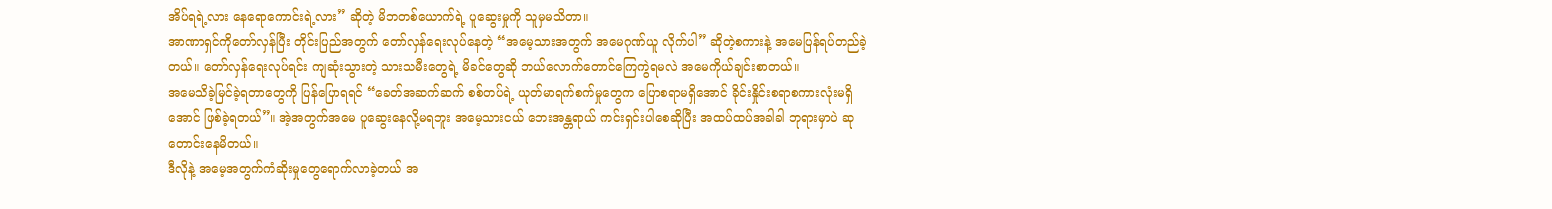အိပ်ရရဲ့လား နေရောကောင်းရဲ့လား” ဆိုတဲ့ မိဘတစ်ယောက်ရဲ့ ပူဆွေးမှုကို သူမှမသိတာ။
အာဏာရှင်ကိုတော်လှန်ပြီး တိုင်းပြည်အတွက် တော်လှန်ရေးလုပ်နေတဲ့ “အမေ့သားအတွက် အမေဂုဏ်ယူ လိုက်ပါ” ဆိုတဲ့စကားနဲ့ အမေပြန်ရပ်တည်ခဲ့တယ်။ တော်လှန်ရေးလုပ်ရင်း ကျဆုံးသွားတဲ့ သားသမီးတွေရဲ့ မိခင်တွေဆို ဘယ်လောက်တောင်ကြေကွဲရမလဲ အမေကိုယ်ချင်းစာတယ်။
အမေသိခဲ့မြင်ခဲ့ရတာတွေကို ပြန်ပြောရရင် “ခေတ်အဆက်ဆက် စစ်တပ်ရဲ့ ယုတ်မာရက်စက်မှုတွေက ပြောစရာမရှိအောင် ခိုင်းနှိုင်းစရာစကားလုံးမရှိအောင် ဖြစ်ခဲ့ရတယ်”။ အဲ့အတွက်အမေ ပူဆွေးနေလို့မရဘူး အမေ့သားငယ် ဘေးအန္တရာယ် ကင်းရှင်းပါစေဆိုပြီး အထပ်ထပ်အခါခါ ဘုရားမှာပဲ ဆုတောင်းနေမိတယ်။
ဒီလိုနဲ့ အမေ့အတွက်ကံဆိုးမှုတွေရောက်လာခဲ့တယ် အ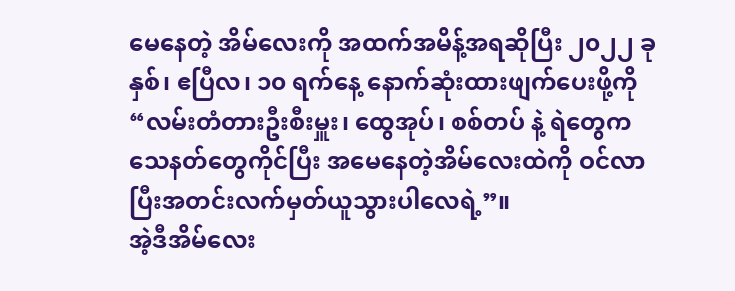မေနေတဲ့ အိမ်လေးကို အထက်အမိန့်အရဆိုပြီး ၂၀၂၂ ခုနှစ်၊ ဧပြီလ၊ ၁၀ ရက်နေ့ နောက်ဆုံးထားဖျက်ပေးဖို့ကို “လမ်းတံတားဦးစီးမှူး၊ ထွေအုပ်၊ စစ်တပ် နဲ့ ရဲတွေက သေနတ်တွေကိုင်ပြီး အမေနေတဲ့အိမ်လေးထဲကို ဝင်လာပြီးအတင်းလက်မှတ်ယူသွားပါလေရဲ့”။
အဲ့ဒီအိမ်လေး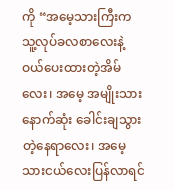ကို “အမေ့သားကြီးက သူ့လုပ်ခလစာလေးနဲ့ ဝယ်ပေးထားတဲ့အိမ်လေး၊ အမေ့ အမျိုးသားနောက်ဆုံး ခေါင်းချသွားတဲ့နေရာလေး၊ အမေ့သားငယ်လေးပြန်လာရင်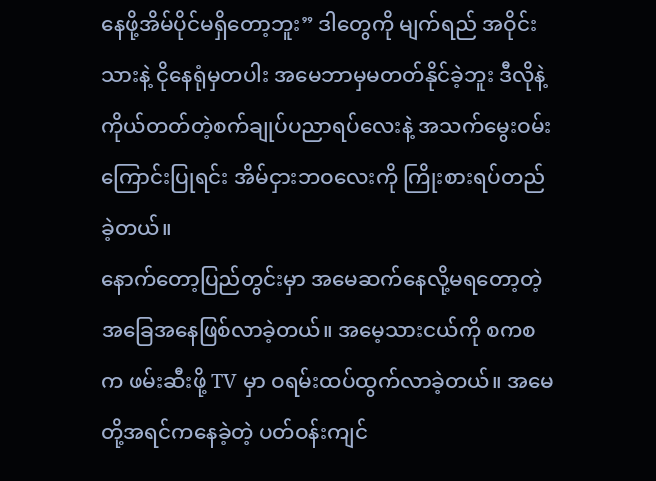နေဖို့အိမ်ပိုင်မရှိတော့ဘူး” ဒါတွေကို မျက်ရည် အဝိုင်းသားနဲ့ ငိုနေရုံမှတပါး အမေဘာမှမတတ်နိုင်ခဲ့ဘူး ဒီလိုနဲ့ ကိုယ်တတ်တဲ့စက်ချုပ်ပညာရပ်လေးနဲ့ အသက်မွေးဝမ်းကြောင်းပြုရင်း အိမ်ငှားဘဝလေးကို ကြိုးစားရပ်တည်ခဲ့တယ်။
နောက်တော့ပြည်တွင်းမှာ အမေဆက်နေလို့မရတော့တဲ့ အခြေအနေဖြစ်လာခဲ့တယ်။ အမေ့သားငယ်ကို စကစ က ဖမ်းဆီးဖို့ TV မှာ ဝရမ်းထပ်ထွက်လာခဲ့တယ်။ အမေတို့အရင်ကနေခဲ့တဲ့ ပတ်ဝန်းကျင်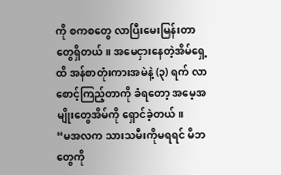ကို စကစတွေ လာပြီးမေးမြန်းတာတွေရှိတယ်။ အမေငှားနေတဲ့အိမ်ရှေ့ထိ အန်စာတုံးကားအမဲနဲ့ (၃) ရက် လာစောင့်ကြည့်တာကို ခံရတော့ အမေ့အမျိုးတွေအိမ်ကို ရှောင်ခဲ့တယ်။
“မအလက သားသမီးကိုမရရင် မိဘတွေကို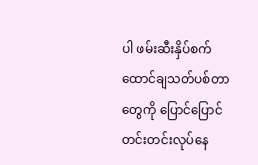ပါ ဖမ်းဆီးနှိပ်စက် ထောင်ချသတ်ပစ်တာတွေကို ပြောင်ပြောင် တင်းတင်းလုပ်နေ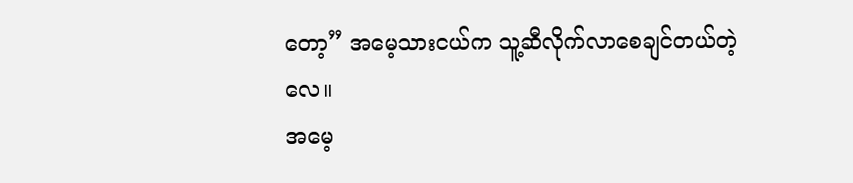တော့” အမေ့သားငယ်က သူ့ဆီလိုက်လာစေချင်တယ်တဲ့လေ။
အမေ့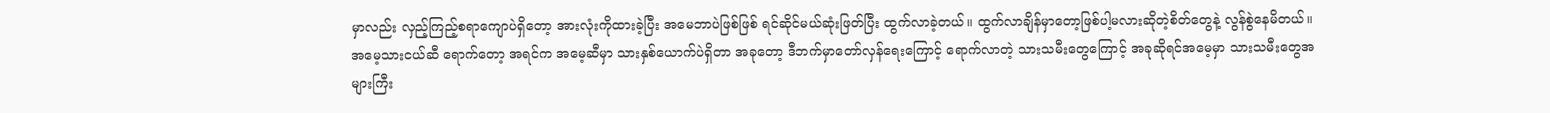မှာလည်း လှည့်ကြည့်စရာကျောပဲရှိတော့ အားလုံးကိုထားခဲ့ပြီး အမေဘာပဲဖြစ်ဖြစ် ရင်ဆိုင်မယ်ဆုံးဖြတ်ပြီး ထွက်လာခဲ့တယ်။ ထွက်လာချိန်မှာတော့ဖြစ်ပါ့မလားဆိုတဲ့စိတ်တွေနဲ့ လွန်စွဲနေမိတယ်။ အမေ့သားငယ်ဆီ ရောက်တော့ အရင်က အမေ့ဆီမှာ သားနှစ်ယောက်ပဲရှိတာ အခုတော့ ဒီဘက်မှာတော်လှန်ရေးကြောင့် ရောက်လာတဲ့ သားသမီးတွေကြောင့် အခုဆိုရင်အမေ့မှာ သားသမီးတွေအများကြီး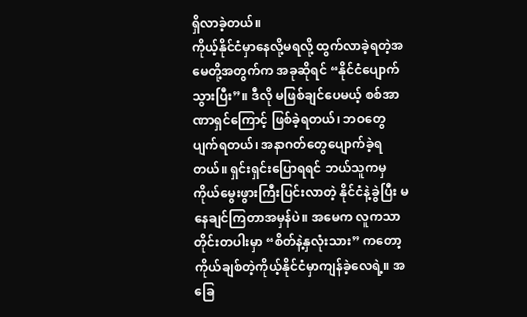ရှိလာခဲ့တယ်။
ကိုယ့်နိုင်ငံမှာနေလို့မရလို့ ထွက်လာခဲ့ရတဲ့အမေတို့အတွက်က အခုဆိုရင် “နိုင်ငံပျောက်သွားပြီး”။ ဒီလို မဖြစ်ချင်ပေမယ့် စစ်အာဏာရှင်ကြောင့် ဖြစ်ခဲ့ရတယ်၊ ဘဝတွေပျက်ရတယ်၊ အနာဂတ်တွေပျောက်ခဲ့ရတယ်။ ရှင်းရှင်းပြောရရင် ဘယ်သူကမှ ကိုယ်မွေးဖွားကြီးပြင်းလာတဲ့ နိုင်ငံနဲ့ခွဲပြီး မနေချင်ကြတာအမှန်ပဲ။ အမေက လူကသာတိုင်းတပါးမှာ “စိတ်နဲ့နှလုံးသား” ကတော့ ကိုယ်ချစ်တဲ့ကိုယ့်နိုင်ငံမှာကျန်ခဲ့လေရဲ့။ အခြေ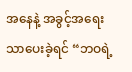အနေနဲ့ အခွင့်အရေးသာပေးခဲ့ရင် “ဘဝရဲ့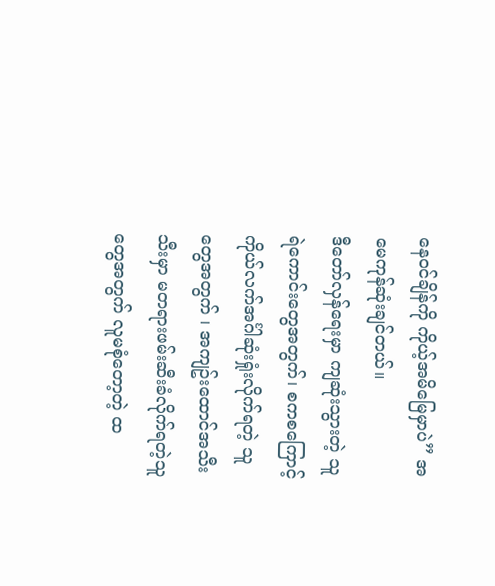နေဝင်ချိန်ကို ကိုယ့်အမိမြေမှာပဲ” အမေကုန်ဆုံးချင်တယ်။
ဒီတော်လှန်ရေးမှာ ကျဆုံးသွားတဲ့ သူရဲကောင်းတွေအတွက်၊ စကစကြောင့် ကိုယ်လက်အင်္ဂါဆုံးရှုံးလိုက်ရတဲ့ သူတွေအတွက် ၊ အကျဥ်းထောင်အသီးသီးမှာ မတရားဖမ်းဆီးခံလိုက်ရတဲ့သူတွေအတွက် လူမစုံတော့တဲ့ ထ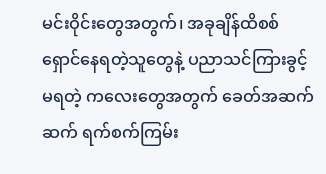မင်းဝိုင်းတွေအတွက်၊ အခုချိန်ထိစစ်ရှောင်နေရတဲ့သူတွေနဲ့ ပညာသင်ကြားခွင့်မရတဲ့ ကလေးတွေအတွက် ခေတ်အဆက်ဆက် ရက်စက်ကြမ်း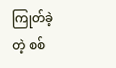ကြုတ်ခဲ့တဲ့ စစ်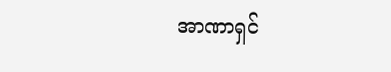အာဏာရှင်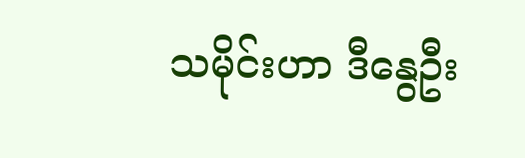သမိုင်းဟာ ဒီနွေဦး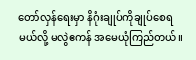တော်လှန်ရေးမှာ နိဂုံးချုပ်ကိုချုပ်စေရမယ်လို့ မလွဲဧကန် အမေယုံကြည်တယ်။